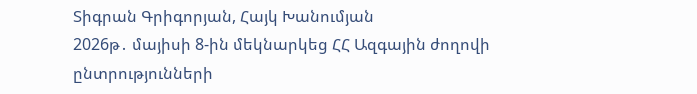Տիգրան Գրիգորյան, Հայկ Խանումյան
2026թ․ մայիսի 8-ին մեկնարկեց ՀՀ Ազգային ժողովի ընտրությունների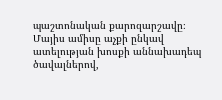պաշտոնական քարոզարշավը։ Մայիս ամիսը աչքի ընկավ ատելության խոսքի աննախադեպ ծավալներով,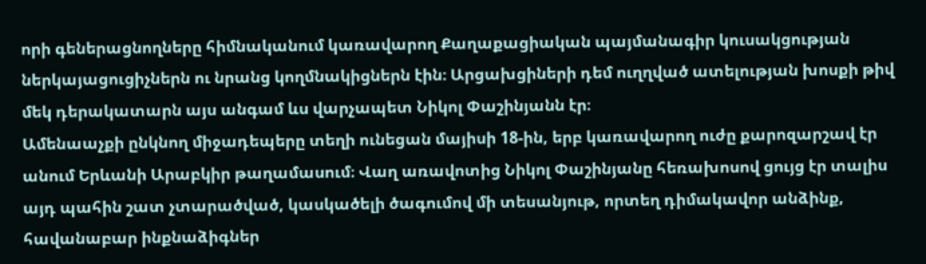որի գեներացնողները հիմնականում կառավարող Քաղաքացիական պայմանագիր կուսակցության ներկայացուցիչներն ու նրանց կողմնակիցներն էին։ Արցախցիների դեմ ուղղված ատելության խոսքի թիվ մեկ դերակատարն այս անգամ ևս վարչապետ Նիկոլ Փաշինյանն էր։
Ամենաաչքի ընկնող միջադեպերը տեղի ունեցան մայիսի 18-ին, երբ կառավարող ուժը քարոզարշավ էր անում Երևանի Արաբկիր թաղամասում։ Վաղ առավոտից Նիկոլ Փաշինյանը հեռախոսով ցույց էր տալիս այդ պահին շատ չտարածված, կասկածելի ծագումով մի տեսանյութ, որտեղ դիմակավոր անձինք, հավանաբար ինքնաձիգներ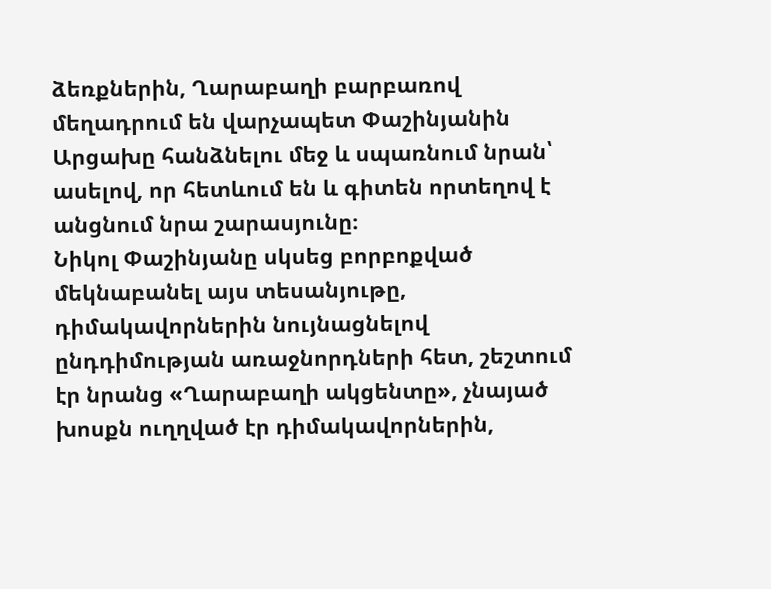ձեռքներին, Ղարաբաղի բարբառով մեղադրում են վարչապետ Փաշինյանին Արցախը հանձնելու մեջ և սպառնում նրան՝ ասելով, որ հետևում են և գիտեն որտեղով է անցնում նրա շարասյունը։
Նիկոլ Փաշինյանը սկսեց բորբոքված մեկնաբանել այս տեսանյութը, դիմակավորներին նույնացնելով ընդդիմության առաջնորդների հետ, շեշտում էր նրանց «Ղարաբաղի ակցենտը», չնայած խոսքն ուղղված էր դիմակավորներին,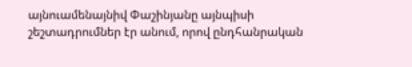այնուամենայնիվ Փաշինյանը այնպիսի շեշտադրումներ էր անում, որով ընդհանրական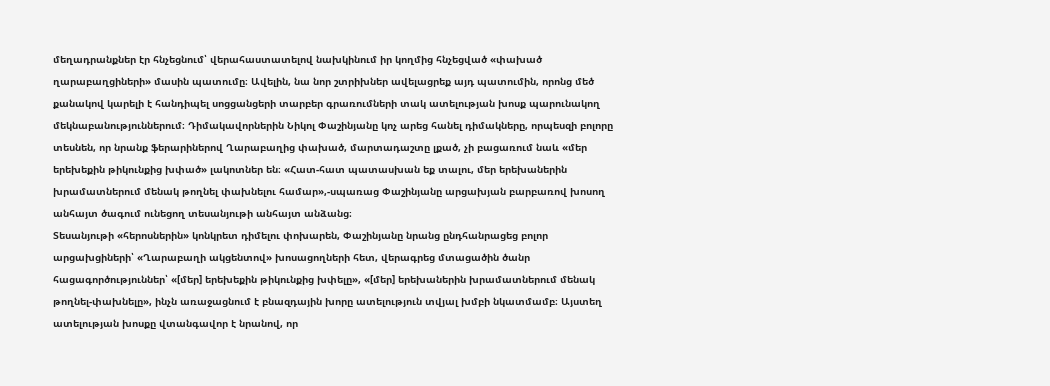մեղադրանքներ էր հնչեցնում՝ վերահաստատելով նախկինում իր կողմից հնչեցված «փախած ղարաբաղցիների» մասին պատումը։ Ավելին, նա նոր շտրիխներ ավելացրեք այդ պատումին, որոնց մեծ քանակով կարելի է հանդիպել սոցցանցերի տարբեր գրառումների տակ ատելության խոսք պարունակող մեկնաբանություններում։ Դիմակավորներին Նիկոլ Փաշինյանը կոչ արեց հանել դիմակները, որպեսզի բոլորը տեսնեն, որ նրանք ֆերարիներով Ղարաբաղից փախած, մարտադաշտը լքած, չի բացառում նաև «մեր երեխեքին թիկունքից խփած» լակոտներ են։ «Հատ-հատ պատասխան եք տալու, մեր երեխաներին խրամատներում մենակ թողնել փախնելու համար»,-սպառաց Փաշինյանը արցախյան բարբառով խոսող անհայտ ծագում ունեցող տեսանյութի անհայտ անձանց։
Տեսանյութի «հերոսներին» կոնկրետ դիմելու փոխարեն, Փաշինյանը նրանց ընդհանրացեց բոլոր արցախցիների՝ «Ղարաբաղի ակցենտով» խոսացողների հետ, վերագրեց մտացածին ծանր հացագործություններ՝ «[մեր] երեխեքին թիկունքից խփելը», «[մեր] երեխաներին խրամատներում մենակ թողնել-փախնելը», ինչն առաջացնում է բնազդային խորը ատելություն տվյալ խմբի նկատմամբ։ Այստեղ ատելության խոսքը վտանգավոր է նրանով, որ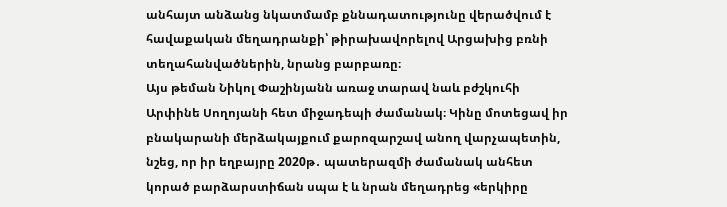անհայտ անձանց նկատմամբ քննադատությունը վերածվում է հավաքական մեղադրանքի՝ թիրախավորելով Արցախից բռնի տեղահանվածներին, նրանց բարբառը։
Այս թեման Նիկոլ Փաշինյանն առաջ տարավ նաև բժշկուհի Արփինե Սողոյանի հետ միջադեպի ժամանակ։ Կինը մոտեցավ իր բնակարանի մերձակայքում քարոզարշավ անող վարչապետին, նշեց, որ իր եղբայրը 2020թ․ պատերազմի ժամանակ անհետ կորած բարձարստիճան սպա է և նրան մեղադրեց «երկիրը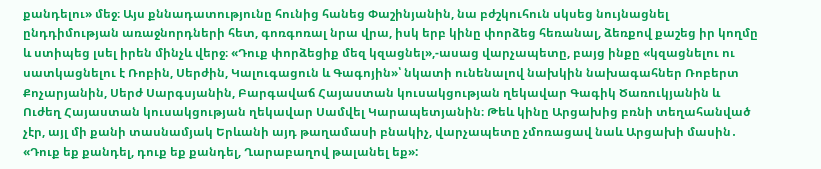քանդելու» մեջ։ Այս քննադատությունը հունից հանեց Փաշինյանին, նա բժշկուհուն սկսեց նույնացնել ընդդիմության առաջնորդների հետ, գոռգոռալ նրա վրա, իսկ երբ կինը փորձեց հեռանալ, ձեռքով քաշեց իր կողմը և ստիպեց լսել իրեն մինչև վերջ։ «Դուք փորձեցիք մեզ կզացնել»,-ասաց վարչապետը, բայց ինքը «կզացնելու ու սատկացնելու է Ռոբին, Սերժին, Կալուգացուն և Գագոյին»՝ նկատի ունենալով նախկին նախագահներ Ռոբերտ Քոչարյանին, Սերժ Սարգսյանին, Բարգավաճ Հայաստան կուսակցության ղեկավար Գագիկ Ծառուկյանին և Ուժեղ Հայաստան կուսակցության ղեկավար Սամվել Կարապետյանին։ Թեև կինը Արցախից բռնի տեղահանված չէր, այլ մի քանի տասնամյակ Երևանի այդ թաղամասի բնակիչ, վարչապետը չմոռացավ նաև Արցախի մասին․ «Դուք եք քանդել, դուք եք քանդել, Ղարաբաղով թալանել եք»: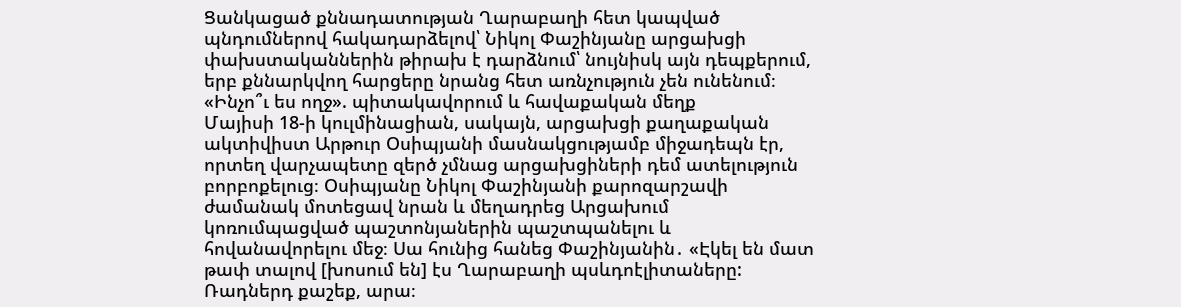Ցանկացած քննադատության Ղարաբաղի հետ կապված պնդումներով հակադարձելով՝ Նիկոլ Փաշինյանը արցախցի փախստականներին թիրախ է դարձնում՝ նույնիսկ այն դեպքերում, երբ քննարկվող հարցերը նրանց հետ առնչություն չեն ունենում։
«Ինչո՞ւ ես ողջ». պիտակավորում և հավաքական մեղք
Մայիսի 18-ի կուլմինացիան, սակայն, արցախցի քաղաքական ակտիվիստ Արթուր Օսիպյանի մասնակցությամբ միջադեպն էր, որտեղ վարչապետը զերծ չմնաց արցախցիների դեմ ատելություն բորբոքելուց։ Օսիպյանը Նիկոլ Փաշինյանի քարոզարշավի ժամանակ մոտեցավ նրան և մեղադրեց Արցախում կոռումպացված պաշտոնյաներին պաշտպանելու և հովանավորելու մեջ։ Սա հունից հանեց Փաշինյանին․ «Էկել են մատ թափ տալով [խոսում են] էս Ղարաբաղի պսևդոէլիտաները: Ռադներդ քաշեք, արա։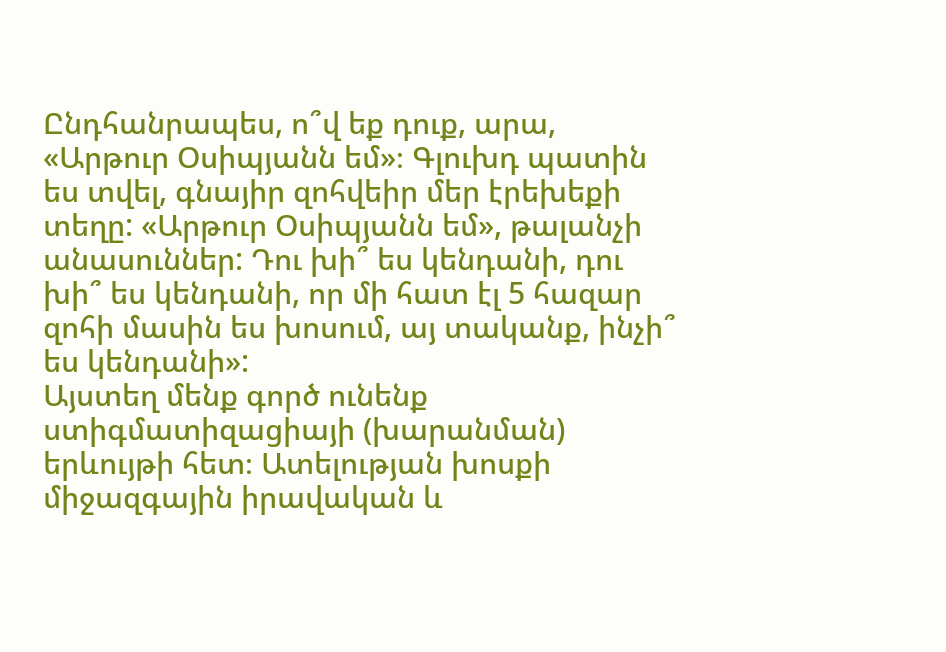Ընդհանրապես, ո՞վ եք դուք, արա, «Արթուր Օսիպյանն եմ»։ Գլուխդ պատին ես տվել, գնայիր զոհվեիր մեր էրեխեքի տեղը: «Արթուր Օսիպյանն եմ», թալանչի անասուններ: Դու խի՞ ես կենդանի, դու խի՞ ես կենդանի, որ մի հատ էլ 5 հազար զոհի մասին ես խոսում, այ տականք, ինչի՞ ես կենդանի»:
Այստեղ մենք գործ ունենք ստիգմատիզացիայի (խարանման) երևույթի հետ։ Ատելության խոսքի միջազգային իրավական և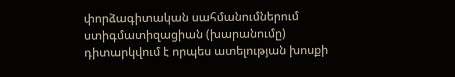փորձագիտական սահմանումներում ստիգմատիզացիան (խարանումը) դիտարկվում է որպես ատելության խոսքի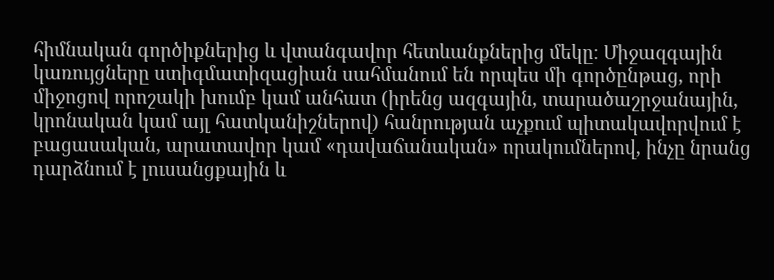հիմնական գործիքներից և վտանգավոր հետևանքներից մեկը։ Միջազգային կառույցները ստիգմատիզացիան սահմանում են որպես մի գործընթաց, որի միջոցով որոշակի խումբ կամ անհատ (իրենց ազգային, տարածաշրջանային, կրոնական կամ այլ հատկանիշներով) հանրության աչքում պիտակավորվում է բացասական, արատավոր կամ «դավաճանական» որակումներով, ինչը նրանց դարձնում է լուսանցքային և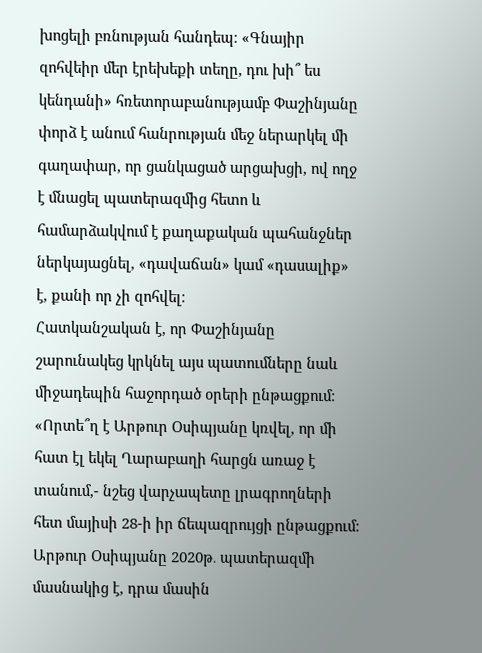խոցելի բռնության հանդեպ։ «Գնայիր զոհվեիր մեր էրեխեքի տեղը, դու խի՞ ես կենդանի» հռետորաբանությամբ Փաշինյանը փորձ է անում հանրության մեջ ներարկել մի գաղափար, որ ցանկացած արցախցի, ով ողջ է մնացել պատերազմից հետո և համարձակվում է քաղաքական պահանջներ ներկայացնել, «դավաճան» կամ «դասալիք» է, քանի որ չի զոհվել։
Հատկանշական է, որ Փաշինյանը շարունակեց կրկնել այս պատումները նաև միջադեպին հաջորդած օրերի ընթացքում։ «Որտե՞ղ է Արթուր Օսիպյանը կռվել, որ մի հատ էլ եկել Ղարաբաղի հարցն առաջ է տանում,- նշեց վարչապետը լրագրողների հետ մայիսի 28-ի իր ճեպազրույցի ընթացքում։ Արթուր Օսիպյանը 2020թ․ պատերազմի մասնակից է, դրա մասին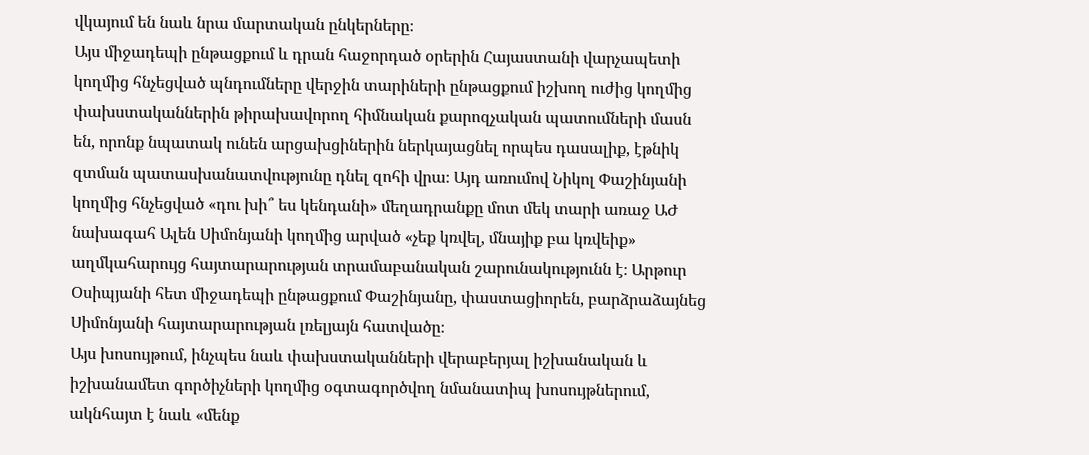վկայում են նաև նրա մարտական ընկերները։
Այս միջադեպի ընթացքում և դրան հաջորդած օրերին Հայաստանի վարչապետի կողմից հնչեցված պնդումները վերջին տարիների ընթացքում իշխող ուժից կողմից փախստականներին թիրախավորող հիմնական քարոզչական պատումների մասն են, որոնք նպատակ ունեն արցախցիներին ներկայացնել որպես դասալիք, էթնիկ զտման պատասխանատվությունը դնել զոհի վրա։ Այդ առումով Նիկոլ Փաշինյանի կողմից հնչեցված «դու խի՞ ես կենդանի» մեղադրանքը մոտ մեկ տարի առաջ ԱԺ նախագահ Ալեն Սիմոնյանի կողմից արված «չեք կռվել, մնայիք բա կռվեիք» աղմկահարույց հայտարարության տրամաբանական շարունակությունն է։ Արթուր Օսիպյանի հետ միջադեպի ընթացքում Փաշինյանը, փաստացիորեն, բարձրաձայնեց Սիմոնյանի հայտարարության լռելյայն հատվածը։
Այս խոսույթում, ինչպես նաև փախստականների վերաբերյալ իշխանական և իշխանամետ գործիչների կողմից օգտագործվող նմանատիպ խոսույթներում, ակնհայտ է նաև «մենք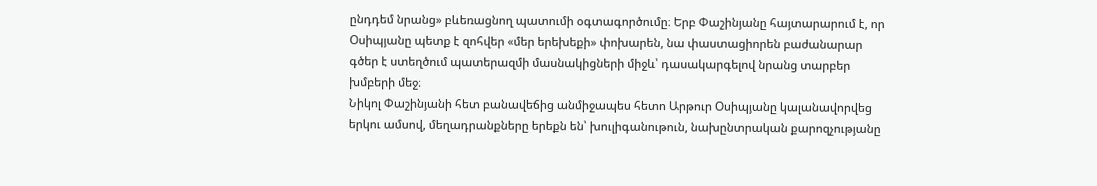ընդդեմ նրանց» բևեռացնող պատումի օգտագործումը։ Երբ Փաշինյանը հայտարարում է, որ Օսիպյանը պետք է զոհվեր «մեր երեխեքի» փոխարեն, նա փաստացիորեն բաժանարար գծեր է ստեղծում պատերազմի մասնակիցների միջև՝ դասակարգելով նրանց տարբեր խմբերի մեջ։
Նիկոլ Փաշինյանի հետ բանավեճից անմիջապես հետո Արթուր Օսիպյանը կալանավորվեց երկու ամսով, մեղադրանքները երեքն են՝ խուլիգանութուն, նախընտրական քարոզչությանը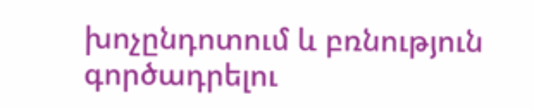խոչընդոտում և բռնություն գործադրելու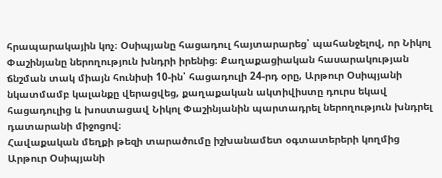հրապարակային կոչ։ Օսիպյանը հացադուլ հայտարարեց՝ պահանջելով, որ Նիկոլ Փաշինյանը ներողություն խնդրի իրենից։ Քաղաքացիական հասարակության ճնշման տակ միայն հունիսի 10-ին՝ հացադուլի 24-րդ օրը, Արթուր Օսիպյանի նկատմամբ կալանքը վերացվեց, քաղաքական ակտիվիստը դուրս եկավ հացադուլից և խոստացավ Նիկոլ Փաշինյանին պարտադրել ներողություն խնդրել դատարանի միջոցով։
Հավաքական մեղքի թեզի տարածումը իշխանամետ օգտատերերի կողմից
Արթուր Օսիպյանի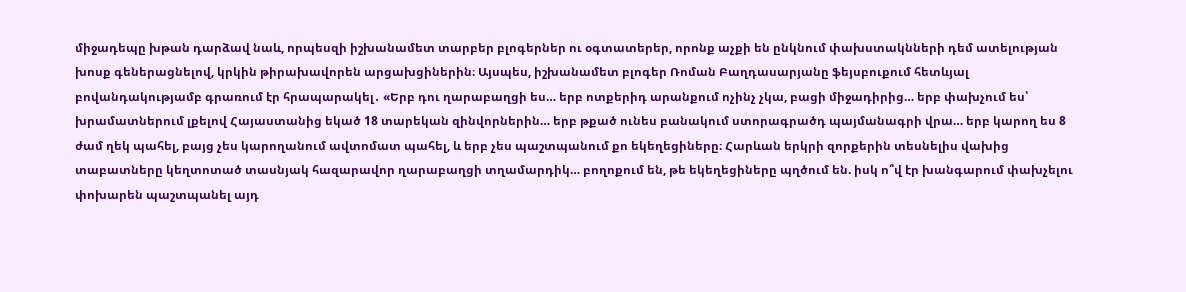միջադեպը խթան դարձավ նաև, որպեսզի իշխանամետ տարբեր բլոգերներ ու օգտատերեր, որոնք աչքի են ընկնում փախստակնների դեմ ատելության խոսք գեներացնելով, կրկին թիրախավորեն արցախցիներին։ Այսպես, իշխանամետ բլոգեր Ռոման Բաղդասարյանը ֆեյսբուքում հետևյալ բովանդակությամբ գրառում էր հրապարակել․ «Երբ դու ղարաբաղցի ես… երբ ոտքերիդ արանքում ոչինչ չկա, բացի միջադիրից… երբ փախչում ես՝ խրամատներում լքելով Հայաստանից եկած 18 տարեկան զինվորներին… երբ թքած ունես բանակում ստորագրածդ պայմանագրի վրա… երբ կարող ես 8 ժամ ղեկ պահել, բայց չես կարողանում ավտոմատ պահել, և երբ չես պաշտպանում քո եկեղեցիները։ Հարևան երկրի զորքերին տեսնելիս վախից տաբատները կեղտոտած տասնյակ հազարավոր ղարաբաղցի տղամարդիկ… բողոքում են, թե եկեղեցիները պղծում են. իսկ ո՞վ էր խանգարում փախչելու փոխարեն պաշտպանել այդ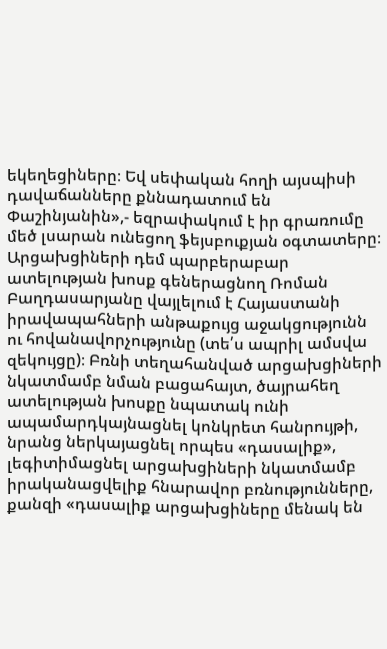եկեղեցիները։ Եվ սեփական հողի այսպիսի դավաճանները քննադատում են Փաշինյանին»,- եզրափակում է իր գրառումը մեծ լսարան ունեցող ֆեյսբուքյան օգտատերը։
Արցախցիների դեմ պարբերաբար ատելության խոսք գեներացնող Ռոման Բաղդասարյանը վայլելում է Հայաստանի իրավապահների անթաքույց աջակցությունն ու հովանավորչությունը (տե՛ս ապրիլ ամսվա զեկույցը)։ Բռնի տեղահանված արցախցիների նկատմամբ նման բացահայտ, ծայրահեղ ատելության խոսքը նպատակ ունի ապամարդկայնացնել կոնկրետ հանրույթի, նրանց ներկայացնել որպես «դասալիք», լեգիտիմացնել արցախցիների նկատմամբ իրականացվելիք հնարավոր բռնությունները, քանզի «դասալիք արցախցիները մենակ են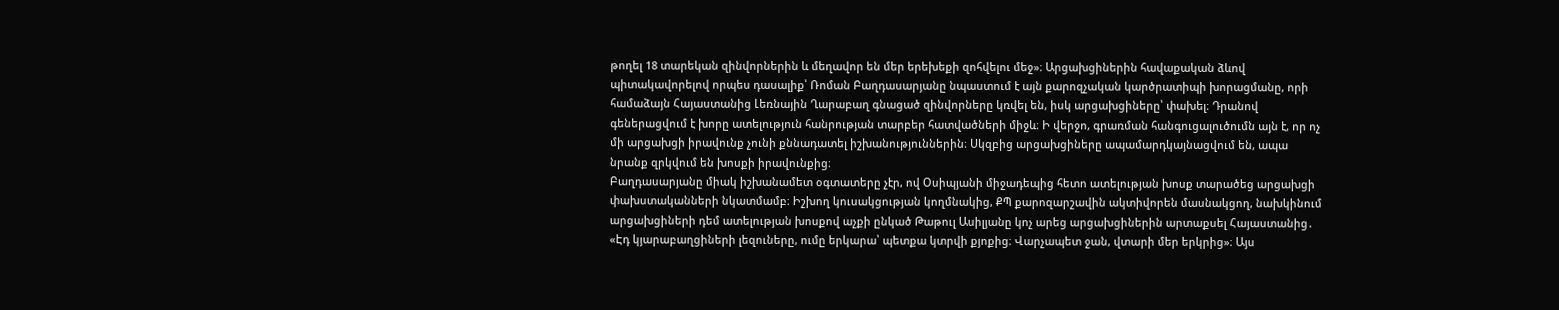թողել 18 տարեկան զինվորներին և մեղավոր են մեր երեխեքի զոհվելու մեջ»։ Արցախցիներին հավաքական ձևով պիտակավորելով որպես դասալիք՝ Ռոման Բաղդասարյանը նպաստում է այն քարոզչական կարծրատիպի խորացմանը, որի համաձայն Հայաստանից Լեռնային Ղարաբաղ գնացած զինվորները կռվել են, իսկ արցախցիները՝ փախել։ Դրանով գեներացվում է խորը ատելություն հանրության տարբեր հատվածների միջև։ Ի վերջո, գրառման հանգուցալուծումն այն է, որ ոչ մի արցախցի իրավունք չունի քննադատել իշխանություններին։ Սկզբից արցախցիները ապամարդկայնացվում են, ապա նրանք զրկվում են խոսքի իրավունքից։
Բաղդասարյանը միակ իշխանամետ օգտատերը չէր, ով Օսիպյանի միջադեպից հետո ատելության խոսք տարածեց արցախցի փախստականների նկատմամբ։ Իշխող կուսակցության կողմնակից, ՔՊ քարոզարշավին ակտիվորեն մասնակցող, նախկինում արցախցիների դեմ ատելության խոսքով աչքի ընկած Թաթուլ Ասիլյանը կոչ արեց արցախցիներին արտաքսել Հայաստանից․ «Էդ կյարաբաղցիների լեզուները, ումը երկարա՝ պետքա կտրվի քյոքից։ Վարչապետ ջան, վտարի մեր երկրից»։ Այս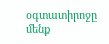օգտատիրոջը մենք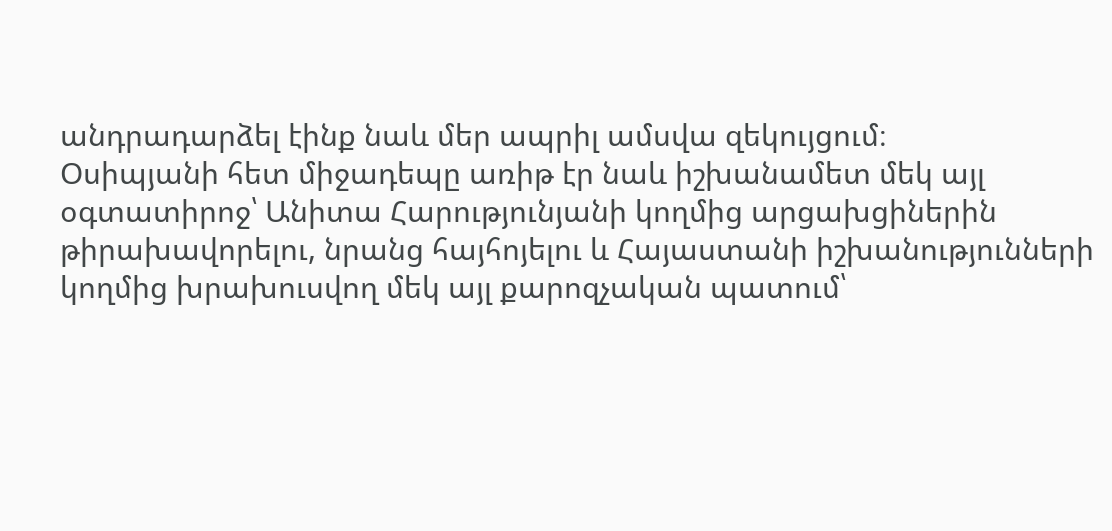անդրադարձել էինք նաև մեր ապրիլ ամսվա զեկույցում։
Օսիպյանի հետ միջադեպը առիթ էր նաև իշխանամետ մեկ այլ օգտատիրոջ՝ Անիտա Հարությունյանի կողմից արցախցիներին թիրախավորելու, նրանց հայհոյելու և Հայաստանի իշխանությունների կողմից խրախուսվող մեկ այլ քարոզչական պատում՝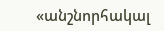«անշնորհակալ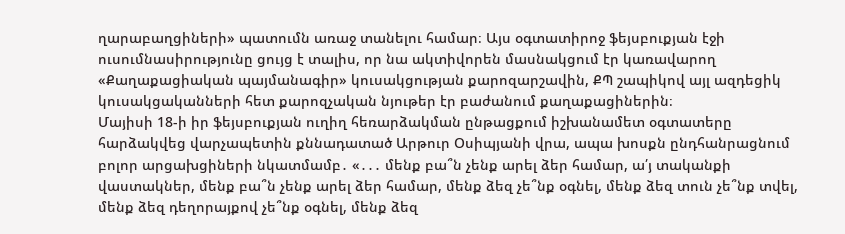ղարաբաղցիների» պատումն առաջ տանելու համար։ Այս օգտատիրոջ ֆեյսբուքյան էջի ուսումնասիրությունը ցույց է տալիս, որ նա ակտիվորեն մասնակցում էր կառավարող «Քաղաքացիական պայմանագիր» կուսակցության քարոզարշավին, ՔՊ շապիկով այլ ազդեցիկ կուսակցականների հետ քարոզչական նյութեր էր բաժանում քաղաքացիներին։
Մայիսի 18-ի իր ֆեյսբուքյան ուղիղ հեռարձակման ընթացքում իշխանամետ օգտատերը հարձակվեց վարչապետին քննադատած Արթուր Օսիպյանի վրա, ապա խոսքն ընդհանրացնում բոլոր արցախցիների նկատմամբ․ «․․․ մենք բա՞ն չենք արել ձեր համար, ա՛յ տականքի վաստակներ, մենք բա՞ն չենք արել ձեր համար, մենք ձեզ չե՞նք օգնել, մենք ձեզ տուն չե՞նք տվել, մենք ձեզ դեղորայքով չե՞նք օգնել, մենք ձեզ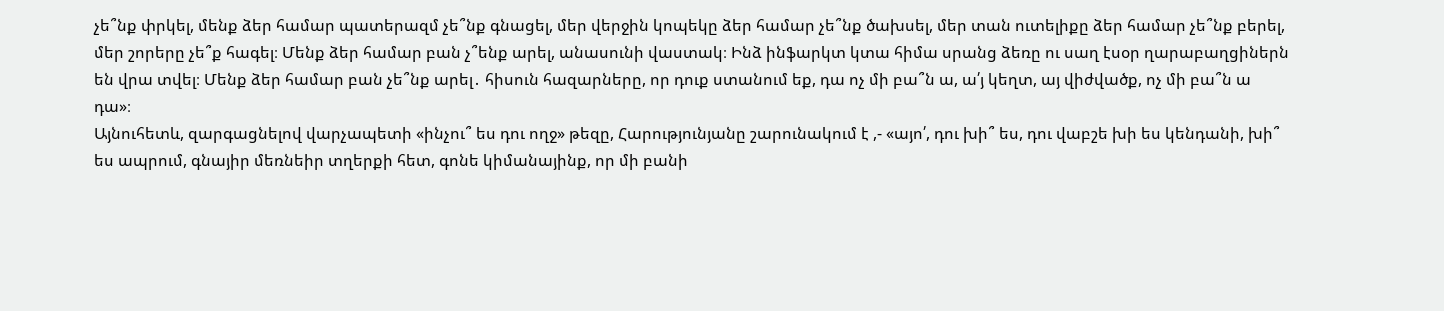չե՞նք փրկել, մենք ձեր համար պատերազմ չե՞նք գնացել, մեր վերջին կոպեկը ձեր համար չե՞նք ծախսել, մեր տան ուտելիքը ձեր համար չե՞նք բերել, մեր շորերը չե՞ք հագել։ Մենք ձեր համար բան չ՞ենք արել, անասունի վաստակ։ Ինձ ինֆարկտ կտա հիմա սրանց ձեռը ու սաղ էսօր ղարաբաղցիներն են վրա տվել։ Մենք ձեր համար բան չե՞նք արել․ հիսուն հազարները, որ դուք ստանում եք, դա ոչ մի բա՞ն ա, ա՛յ կեղտ, այ վիժվածք, ոչ մի բա՞ն ա դա»։
Այնուհետև, զարգացնելով վարչապետի «ինչու՞ ես դու ողջ» թեզը, Հարությունյանը շարունակում է ,- «այո՛, դու խի՞ ես, դու վաբշե խի ես կենդանի, խի՞ ես ապրում, գնայիր մեռնեիր տղերքի հետ, գոնե կիմանայինք, որ մի բանի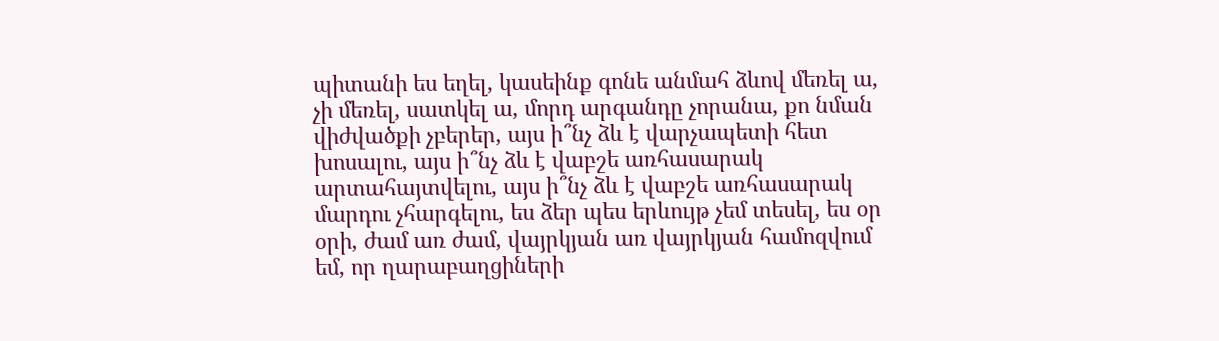պիտանի ես եղել, կասեինք գոնե անմահ ձևով մեռել ա, չի մեռել, սատկել ա, մորդ արգանդը չորանա, քո նման վիժվածքի չբերեր, այս ի՞նչ ձև է վարչապետի հետ խոսալու, այս ի՞նչ ձև է վաբշե առհասարակ արտահայտվելու, այս ի՞նչ ձև է վաբշե առհասարակ մարդու չհարգելու, ես ձեր պես երևույթ չեմ տեսել, ես օր օրի, ժամ առ ժամ, վայրկյան առ վայրկյան համոզվում եմ, որ ղարաբաղցիների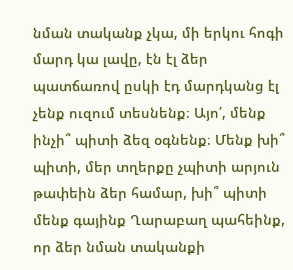նման տականք չկա, մի երկու հոգի մարդ կա լավը, էն էլ ձեր պատճառով ըսկի էդ մարդկանց էլ չենք ուզում տեսնենք։ Այո՛, մենք ինչի՞ պիտի ձեզ օգնենք։ Մենք խի՞ պիտի, մեր տղերքը չպիտի արյուն թափեին ձեր համար, խի՞ պիտի մենք գայինք Ղարաբաղ պահեինք, որ ձեր նման տականքի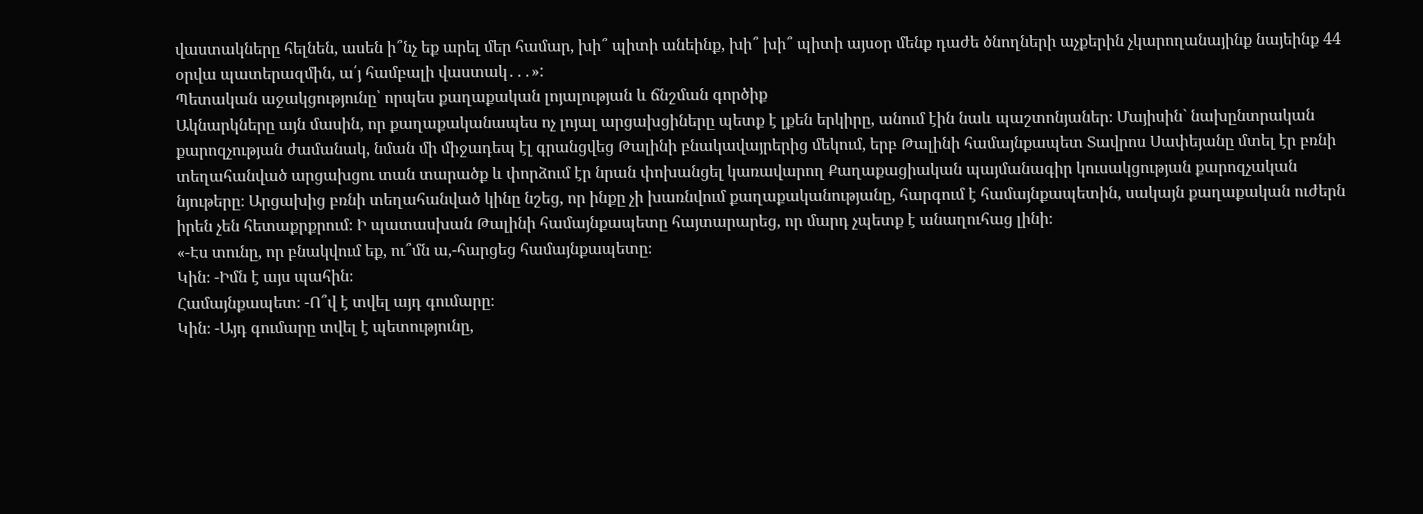վաստակները հելնեն, ասեն ի՞նչ եք արել մեր համար, խի՞ պիտի անեինք, խի՞ խի՞ պիտի այսօր մենք դաժե ծնողների աչքերին չկարողանայինք նայեինք 44 օրվա պատերազմին, ա՛յ համբալի վաստակ․․․»:
Պետական աջակցությունը՝ որպես քաղաքական լոյալության և ճնշման գործիք
Ակնարկները այն մասին, որ քաղաքականապես ոչ լոյալ արցախցիները պետք է լքեն երկիրը, անում էին նաև պաշտոնյաներ։ Մայիսին` նախընտրական քարոզչության ժամանակ, նման մի միջադեպ էլ գրանցվեց Թալինի բնակավայրերից մեկում, երբ Թալինի համայնքապետ Տավրոս Սափեյանը մտել էր բռնի տեղահանված արցախցու տան տարածք և փորձում էր նրան փոխանցել կառավարող Քաղաքացիական պայմանագիր կուսակցության քարոզչական նյութերը։ Արցախից բռնի տեղահանված կինը նշեց, որ ինքը չի խառնվում քաղաքականությանը, հարգում է համայնքապետին, սակայն քաղաքական ուժերն իրեն չեն հետաքրքրում։ Ի պատասխան Թալինի համայնքապետը հայտարարեց, որ մարդ չպետք է անաղուհաց լինի։
«-Էս տունը, որ բնակվում եք, ու՞մն ա,-հարցեց համայնքապետը։
Կին։ -Իմն է այս պահին։
Համայնքապետ։ -Ո՞վ է տվել այդ գումարը։
Կին։ -Այդ գումարը տվել է պետությունը,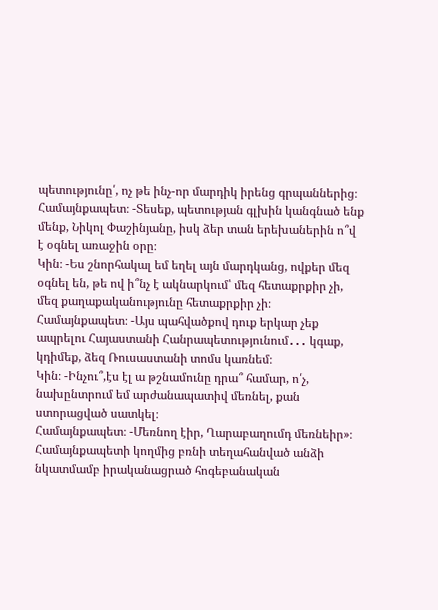պետությունը՛, ոչ թե ինչ-որ մարդիկ իրենց գրպաններից։
Համայնքապետ։ -Տեսեք, պետության գլխին կանգնած ենք մենք, Նիկոլ Փաշինյանը, իսկ ձեր տան երեխաներին ո՞վ է օգնել առաջին օրը։
Կին։ -Ես շնորհակալ եմ եղել այն մարդկանց, ովքեր մեզ օգնել են, թե ով ի՞նչ է ակնարկում՝ մեզ հետաքրքիր չի, մեզ քաղաքականությունը հետաքրքիր չի։
Համայնքապետ։ -Այս պահվածքով դուք երկար չեք ապրելու Հայաստանի Հանրապետությունում․․․ կգաք, կդիմեք, ձեզ Ռուսաստանի տոմս կառնեմ։
Կին։ -Ինչու՞,էս էլ ա թշնամունը դրա՞ համար, ո՛չ, նախընտրում եմ արժանապատիվ մեռնել, քան ստորացված սատկել։
Համայնքապետ։ -Մեռնող էիր, Ղարաբաղումդ մեռնեիր»։
Համայնքապետի կողմից բռնի տեղահանված անձի նկատմամբ իրականացրած հոգեբանական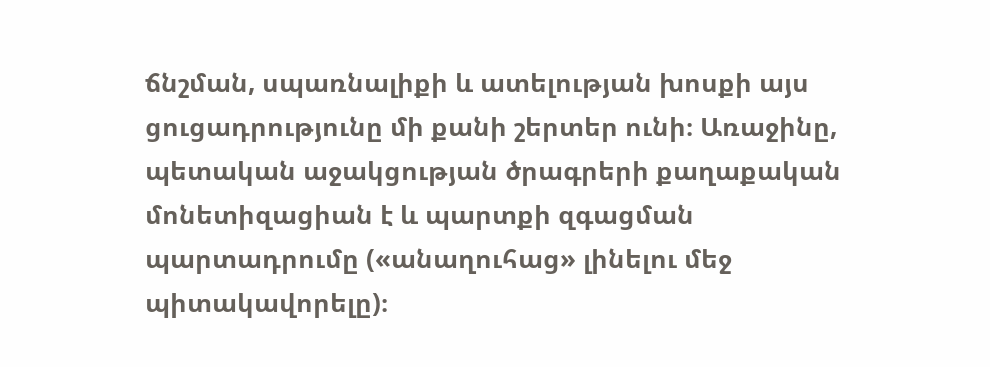ճնշման, սպառնալիքի և ատելության խոսքի այս ցուցադրությունը մի քանի շերտեր ունի։ Առաջինը, պետական աջակցության ծրագրերի քաղաքական մոնետիզացիան է և պարտքի զգացման պարտադրումը («անաղուհաց» լինելու մեջ պիտակավորելը)։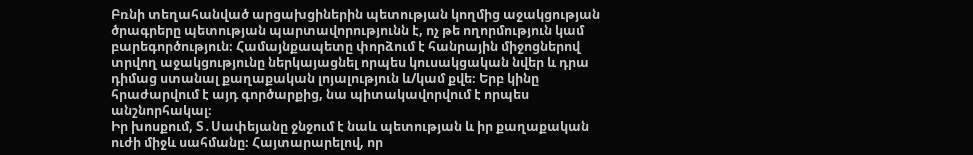Բռնի տեղահանված արցախցիներին պետության կողմից աջակցության ծրագրերը պետության պարտավորությունն է, ոչ թե ողորմություն կամ բարեգործություն։ Համայնքապետը փորձում է հանրային միջոցներով տրվող աջակցությունը ներկայացնել որպես կուսակցական նվեր և դրա դիմաց ստանալ քաղաքական լոյալություն և/կամ քվե։ Երբ կինը հրաժարվում է այդ գործարքից, նա պիտակավորվում է որպես անշնորհակալ։
Իր խոսքում, Տ․Սափեյանը ջնջում է նաև պետության և իր քաղաքական ուժի միջև սահմանը։ Հայտարարելով, որ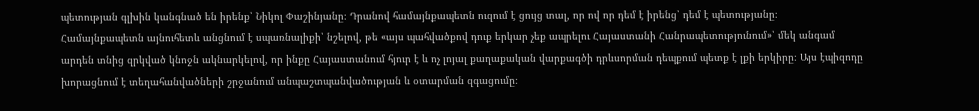պետության գլխին կանգնած են իրենք՝ Նիկոլ Փաշինյանը։ Դրանով համայնքապետն ուզում է ցույց տալ, որ ով որ դեմ է իրենց՝ դեմ է պետությանը։
Համայնքապետն այնուհետև անցնում է սպառնալիքի՝ նշելով, թե «այս պահվածքով դուք երկար չեք ապրելու Հայաստանի Հանրապետությունում»՝ մեկ անգամ արդեն տնից զրկված կնոջն ակնարկելով, որ ինքը Հայաստանում հյուր է և ոչ լոյալ քաղաքական վարքագծի դրևսորման դեպքում պետք է լքի երկիրը։ Այս էպիզոդը խորացնում է տեղահանվածների շրջանում անպաշտպանվածության և օտարման զգացումը։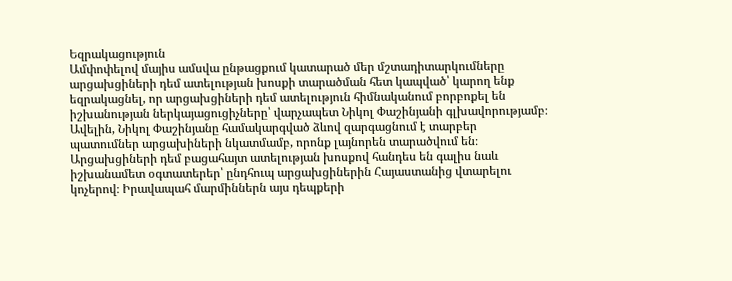Եզրակացություն
Ամփոփելով մայիս ամսվա ընթացքում կատարած մեր մշտադիտարկումները արցախցիների դեմ ատելության խոսքի տարածման հետ կապված՝ կարող ենք եզրակացնել, որ արցախցիների դեմ ատելություն հիմնականում բորբոքել են իշխանության ներկայացուցիչները՝ վարչապետ Նիկոլ Փաշինյանի գլխավորությամբ։ Ավելին, Նիկոլ Փաշինյանը համակարգված ձևով զարգացնում է տարբեր պատումներ արցախիների նկատմամբ, որոնք լայնորեն տարածվում են։ Արցախցիների դեմ բացահայտ ատելության խոսքով հանդես են գալիս նաև իշխանամետ օգտատերեր՝ ընդհուպ արցախցիներին Հայաստանից վտարելու կոչերով։ Իրավապահ մարմիններն այս դեպքերի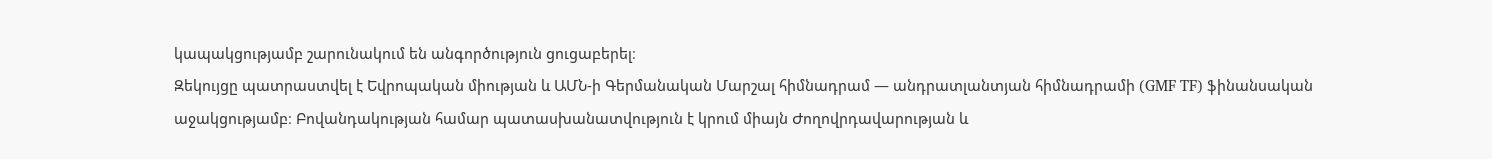կապակցությամբ շարունակում են անգործություն ցուցաբերել։
Զեկույցը պատրաստվել է Եվրոպական միության և ԱՄՆ-ի Գերմանական Մարշալ հիմնադրամ — անդրատլանտյան հիմնադրամի (GMF TF) ֆինանսական աջակցությամբ։ Բովանդակության համար պատասխանատվություն է կրում միայն Ժողովրդավարության և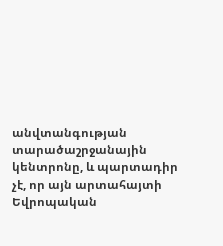անվտանգության տարածաշրջանային կենտրոնը, և պարտադիր չէ, որ այն արտահայտի Եվրոպական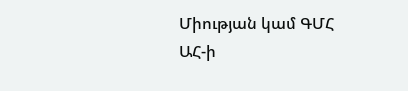Միության կամ ԳՄՀ ԱՀ-ի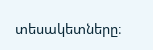տեսակետները։